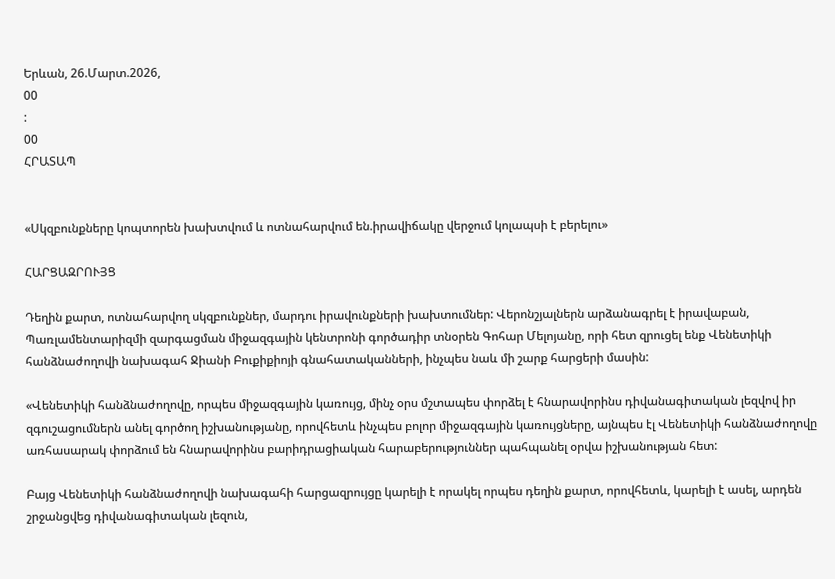Երևան, 26.Մարտ.2026,
00
:
00
ՀՐԱՏԱՊ


«Սկզբունքները կոպտորեն խախտվում և ոտնահարվում են.իրավիճակը վերջում կոլապսի է բերելու»

ՀԱՐՑԱԶՐՈՒՅՑ

Դեղին քարտ, ոտնահարվող սկզբունքներ, մարդու իրավունքների խախտումներ: Վերոնշյալներն արձանագրել է իրավաբան, Պառլամենտարիզմի զարգացման միջազգային կենտրոնի գործադիր տնօրեն Գոհար Մելոյանը, որի հետ զրուցել ենք Վենետիկի հանձնաժողովի նախագահ Ջիանի Բուքիքիոյի գնահատականների, ինչպես նաև մի շարք հարցերի մասին:

«Վենետիկի հանձնաժողովը, որպես միջազգային կառույց, մինչ օրս մշտապես փորձել է հնարավորինս դիվանագիտական լեզվով իր զգուշացումներն անել գործող իշխանությանը, որովհետև ինչպես բոլոր միջազգային կառույցները, այնպես էլ Վենետիկի հանձնաժողովը առհասարակ փորձում են հնարավորինս բարիդրացիական հարաբերություններ պահպանել օրվա իշխանության հետ:

Բայց Վենետիկի հանձնաժողովի նախագահի հարցազրույցը կարելի է որակել որպես դեղին քարտ, որովհետև, կարելի է ասել, արդեն շրջանցվեց դիվանագիտական լեզուն,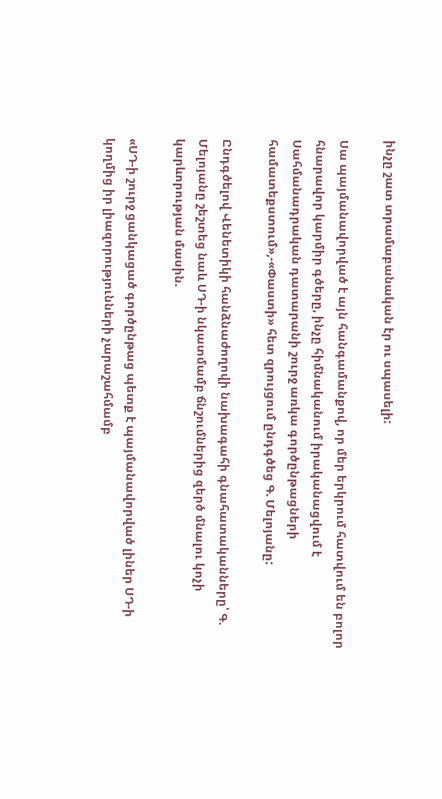ինչը շատ տրամաբանական էր ու սպասելի:

Սա պայմանավորված է այն հանգամանքով, որ մեր երկրում հատվում են բոլոր հնարավոր կարմիր գծերը, ինչը հիմնականում իրականացվում է Սահմանադրական դատարանի շուրջ առկա գործընթացների համատեքստում»,-«Փաստի» հետ զրույցում ընդգծեց Գ. Մելոյանը:

Ընդգծելով Վենետիկի հանձնաժողովի նախագահի գնահատականները՝ Գ. Մելոյանը շեշտեց նաև ՍԴ-ի նկատմամբ ճնշումներից զերծ մնալու կոչի կարևորության մասին.

«ՍԴ-ի շուրջ ցանկացած գործընթաց պետք է պայմանավորված լիներ ՍԴ-ի կողմից իր լիազորությունների չարաշահմամբ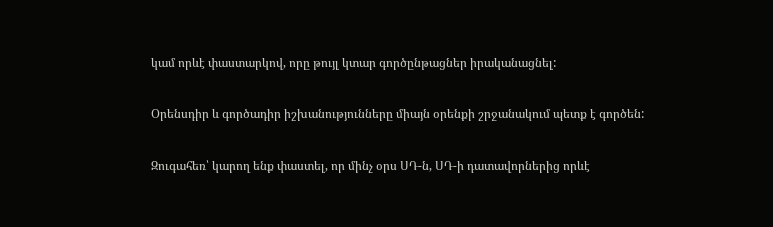կամ որևէ փաստարկով, որը թույլ կտար գործընթացներ իրականացնել:

Օրենսդիր և գործադիր իշխանությունները միայն օրենքի շրջանակում պետք է գործեն:

Զուգահեռ՝ կարող ենք փաստել, որ մինչ օրս ՍԴ-ն, ՍԴ-ի դատավորներից որևէ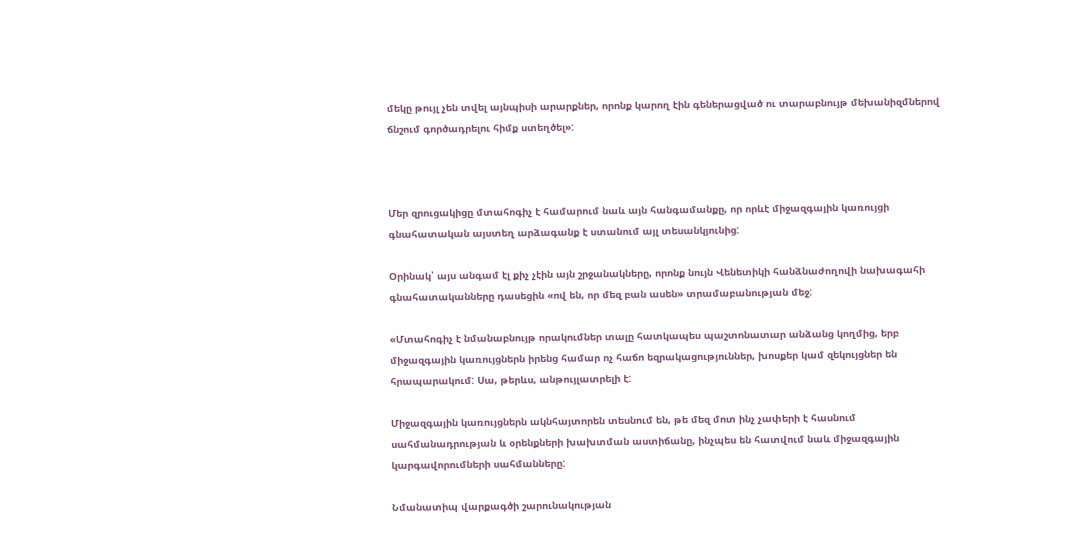մեկը թույլ չեն տվել այնպիսի արարքներ, որոնք կարող էին գեներացված ու տարաբնույթ մեխանիզմներով ճնշում գործադրելու հիմք ստեղծել»:



Մեր զրուցակիցը մտահոգիչ է համարում նաև այն հանգամանքը, որ որևէ միջազգային կառույցի գնահատական այստեղ արձագանք է ստանում այլ տեսանկյունից:

Օրինակ՝ այս անգամ էլ քիչ չէին այն շրջանակները, որոնք նույն Վենետիկի հանձնաժողովի նախագահի գնահատականները դասեցին «ով են, որ մեզ բան ասեն» տրամաբանության մեջ:

«Մտահոգիչ է նմանաբնույթ որակումներ տալը հատկապես պաշտոնատար անձանց կողմից, երբ միջազգային կառույցներն իրենց համար ոչ հաճո եզրակացություններ, խոսքեր կամ զեկույցներ են հրապարակում: Սա, թերևս, անթույլատրելի է:

Միջազգային կառույցներն ակնհայտորեն տեսնում են, թե մեզ մոտ ինչ չափերի է հասնում սահմանադրության և օրենքների խախտման աստիճանը, ինչպես են հատվում նաև միջազգային կարգավորումների սահմանները:

Նմանատիպ վարքագծի շարունակության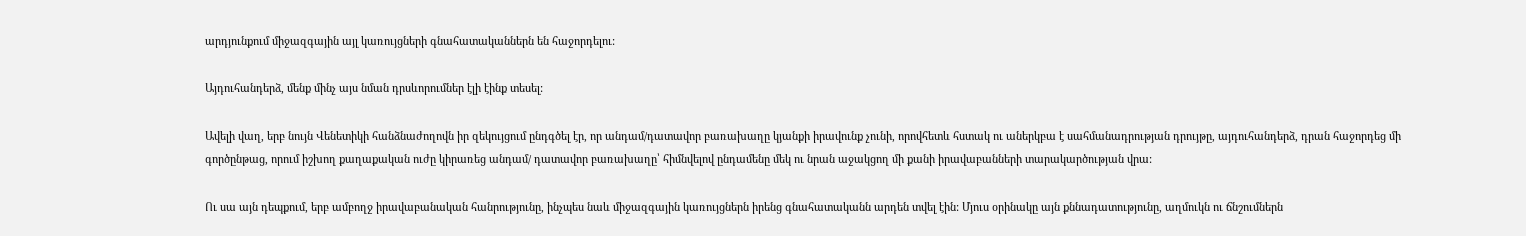արդյունքում միջազգային այլ կառույցների գնահատականներն են հաջորդելու:

Այդուհանդերձ, մենք մինչ այս նման դրսևորումներ էլի էինք տեսել:

Ավելի վաղ, երբ նույն Վենետիկի հանձնաժողովն իր զեկույցում ընդգծել էր, որ անդամ/դատավոր բառախաղը կյանքի իրավունք չունի, որովհետև հստակ ու աներկբա է սահմանադրության դրույթը, այդուհանդերձ, դրան հաջորդեց մի գործընթաց, որում իշխող քաղաքական ուժը կիրառեց անդամ/ դատավոր բառախաղը՝ հիմնվելով ընդամենը մեկ ու նրան աջակցող մի քանի իրավաբանների տարակարծության վրա:

Ու սա այն դեպքում, երբ ամբողջ իրավաբանական հանրությունը, ինչպես նաև միջազգային կառույցներն իրենց գնահատականն արդեն տվել էին: Մյուս օրինակը այն քննադատությունը, աղմուկն ու ճնշումներն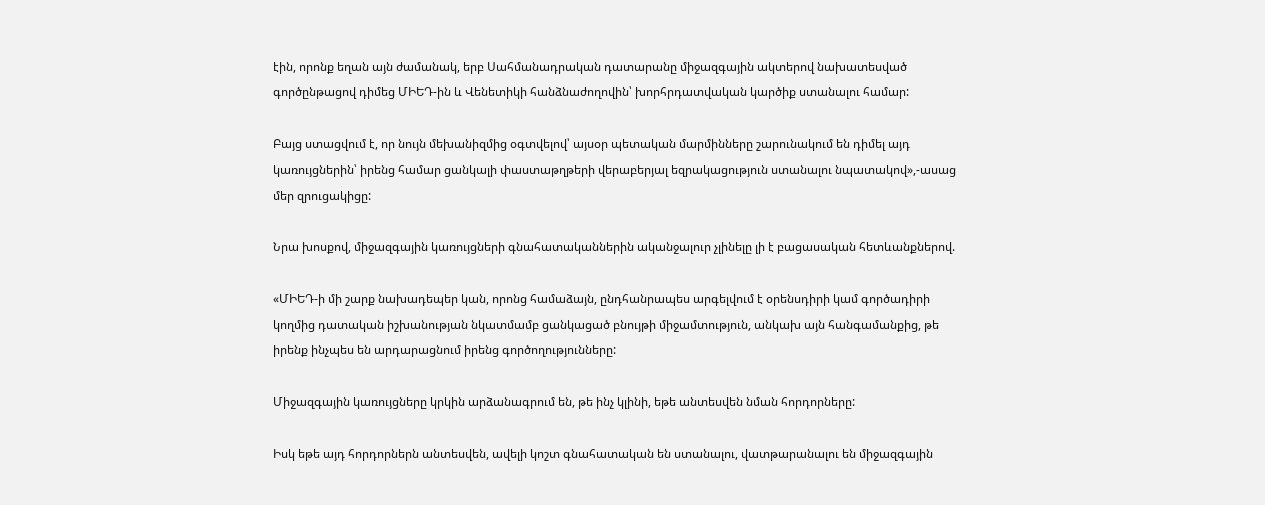էին, որոնք եղան այն ժամանակ, երբ Սահմանադրական դատարանը միջազգային ակտերով նախատեսված գործընթացով դիմեց ՄԻԵԴ-ին և Վենետիկի հանձնաժողովին՝ խորհրդատվական կարծիք ստանալու համար:

Բայց ստացվում է, որ նույն մեխանիզմից օգտվելով՝ այսօր պետական մարմինները շարունակում են դիմել այդ կառույցներին՝ իրենց համար ցանկալի փաստաթղթերի վերաբերյալ եզրակացություն ստանալու նպատակով»,-ասաց մեր զրուցակիցը:

Նրա խոսքով, միջազգային կառույցների գնահատականներին ականջալուր չլինելը լի է բացասական հետևանքներով.

«ՄԻԵԴ-ի մի շարք նախադեպեր կան, որոնց համաձայն, ընդհանրապես արգելվում է օրենսդիրի կամ գործադիրի կողմից դատական իշխանության նկատմամբ ցանկացած բնույթի միջամտություն, անկախ այն հանգամանքից, թե իրենք ինչպես են արդարացնում իրենց գործողությունները:

Միջազգային կառույցները կրկին արձանագրում են, թե ինչ կլինի, եթե անտեսվեն նման հորդորները:

Իսկ եթե այդ հորդորներն անտեսվեն, ավելի կոշտ գնահատական են ստանալու, վատթարանալու են միջազգային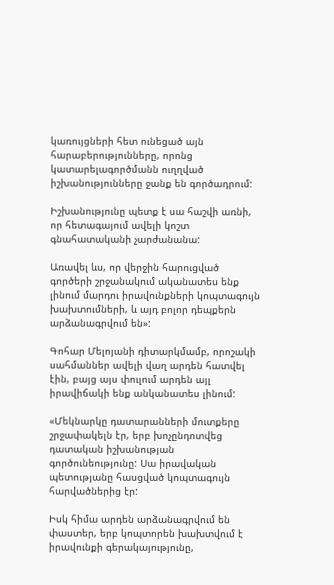կառույցների հետ ունեցած այն հարաբերությունները, որոնց կատարելագործմանն ուղղված իշխանությունները ջանք են գործադրում:

Իշխանությունը պետք է սա հաշվի առնի, որ հետագայում ավելի կոշտ գնահատականի չարժանանա:

Առավել ևս, որ վերջին հարուցված գործերի շրջանակում ականատես ենք լինում մարդու իրավունքների կոպտագույն խախտումների, և այդ բոլոր դեպքերն արձանագրվում են»:

Գոհար Մելոյանի դիտարկմամբ, որոշակի սահմաններ ավելի վաղ արդեն հատվել էին, բայց այս փուլում արդեն այլ իրավիճակի ենք անկանատես լինում:

«Մեկնարկը դատարանների մուտքերը շրջափակելն էր, երբ խոչընդոտվեց դատական իշխանության գործունեությունը: Սա իրավական պետությանը հասցված կոպտագույն հարվածներից էր:

Իսկ հիմա արդեն արձանագրվում են փաստեր, երբ կոպտորեն խախտվում է իրավունքի գերակայությունը,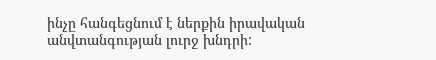ինչը հանգեցնում է ներքին իրավական անվտանգության լուրջ խնդրի: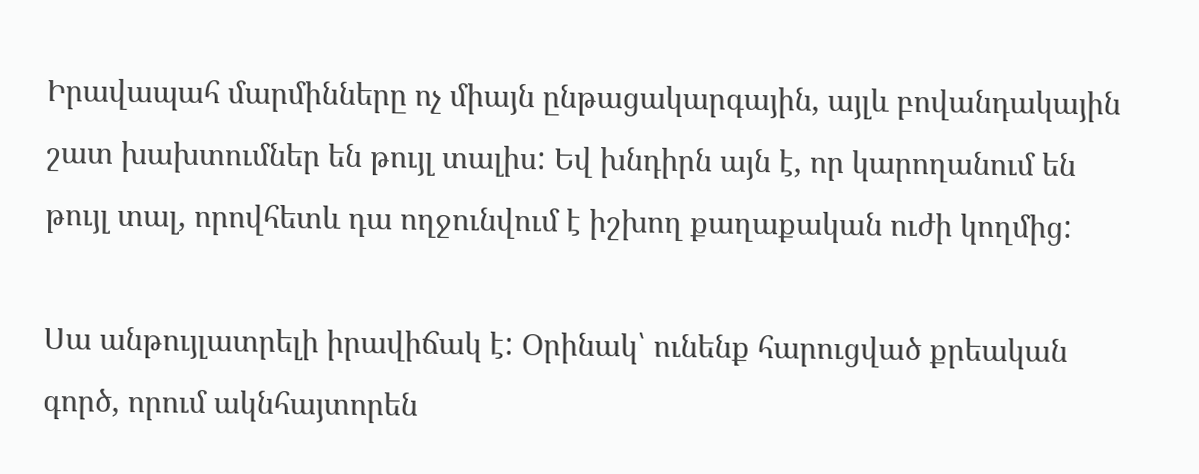Իրավապահ մարմինները ոչ միայն ընթացակարգային, այլև բովանդակային շատ խախտումներ են թույլ տալիս: Եվ խնդիրն այն է, որ կարողանում են թույլ տալ, որովհետև դա ողջունվում է իշխող քաղաքական ուժի կողմից:

Սա անթույլատրելի իրավիճակ է: Օրինակ՝ ունենք հարուցված քրեական գործ, որում ակնհայտորեն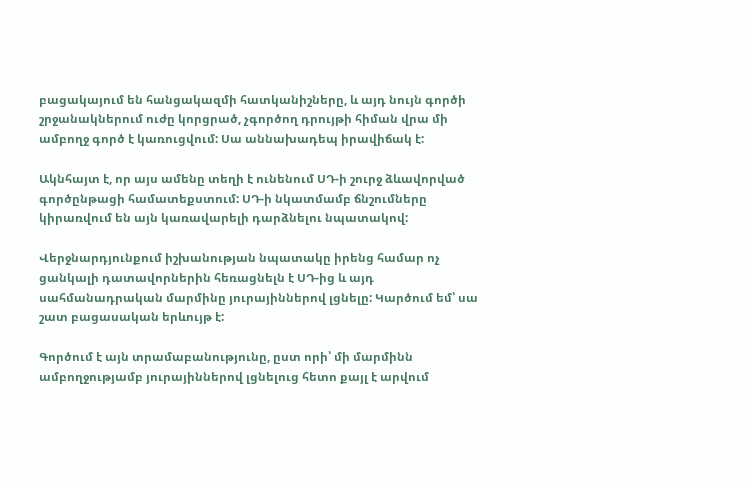բացակայում են հանցակազմի հատկանիշները, և այդ նույն գործի շրջանակներում ուժը կորցրած, չգործող դրույթի հիման վրա մի ամբողջ գործ է կառուցվում: Սա աննախադեպ իրավիճակ է:

Ակնհայտ է, որ այս ամենը տեղի է ունենում ՍԴ-ի շուրջ ձևավորված գործընթացի համատեքստում: ՍԴ-ի նկատմամբ ճնշումները կիրառվում են այն կառավարելի դարձնելու նպատակով:

Վերջնարդյունքում իշխանության նպատակը իրենց համար ոչ ցանկալի դատավորներին հեռացնելն է ՍԴ-ից և այդ սահմանադրական մարմինը յուրայիններով լցնելը: Կարծում եմ՝ սա շատ բացասական երևույթ է:

Գործում է այն տրամաբանությունը, ըստ որի՝ մի մարմինն ամբողջությամբ յուրայիններով լցնելուց հետո քայլ է արվում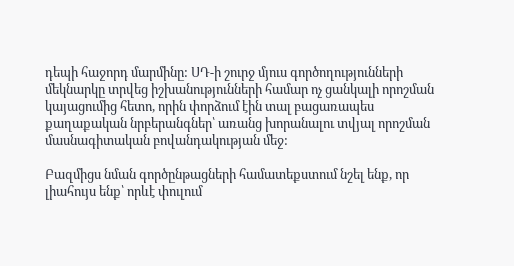դեպի հաջորդ մարմինը: ՍԴ-ի շուրջ մյուս գործողությունների մեկնարկը տրվեց իշխանությունների համար ոչ ցանկալի որոշման կայացումից հետո, որին փորձում էին տալ բացառապես քաղաքական նրբերանգներ՝ առանց խորանալու տվյալ որոշման մասնագիտական բովանդակության մեջ:

Բազմիցս նման գործընթացների համատեքստում նշել ենք, որ լիահույս ենք՝ որևէ փուլում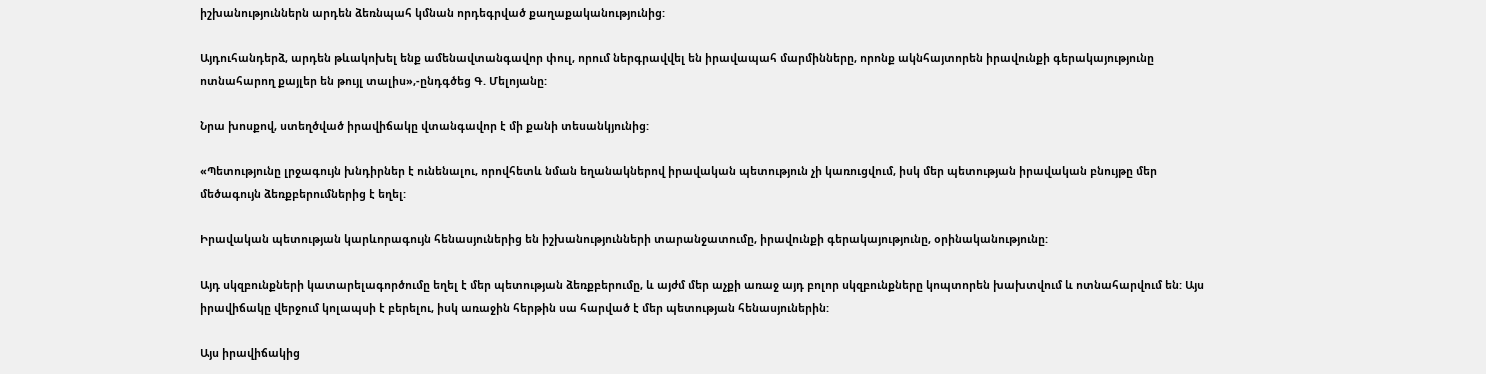իշխանություններն արդեն ձեռնպահ կմնան որդեգրված քաղաքականությունից:

Այդուհանդերձ, արդեն թևակոխել ենք ամենավտանգավոր փուլ, որում ներգրավվել են իրավապահ մարմինները, որոնք ակնհայտորեն իրավունքի գերակայությունը ոտնահարող քայլեր են թույլ տալիս»,-ընդգծեց Գ. Մելոյանը:

Նրա խոսքով, ստեղծված իրավիճակը վտանգավոր է մի քանի տեսանկյունից:

«Պետությունը լրջագույն խնդիրներ է ունենալու, որովհետև նման եղանակներով իրավական պետություն չի կառուցվում, իսկ մեր պետության իրավական բնույթը մեր մեծագույն ձեռքբերումներից է եղել:

Իրավական պետության կարևորագույն հենասյուներից են իշխանությունների տարանջատումը, իրավունքի գերակայությունը, օրինականությունը:

Այդ սկզբունքների կատարելագործումը եղել է մեր պետության ձեռքբերումը, և այժմ մեր աչքի առաջ այդ բոլոր սկզբունքները կոպտորեն խախտվում և ոտնահարվում են: Այս իրավիճակը վերջում կոլապսի է բերելու, իսկ առաջին հերթին սա հարված է մեր պետության հենասյուներին:

Այս իրավիճակից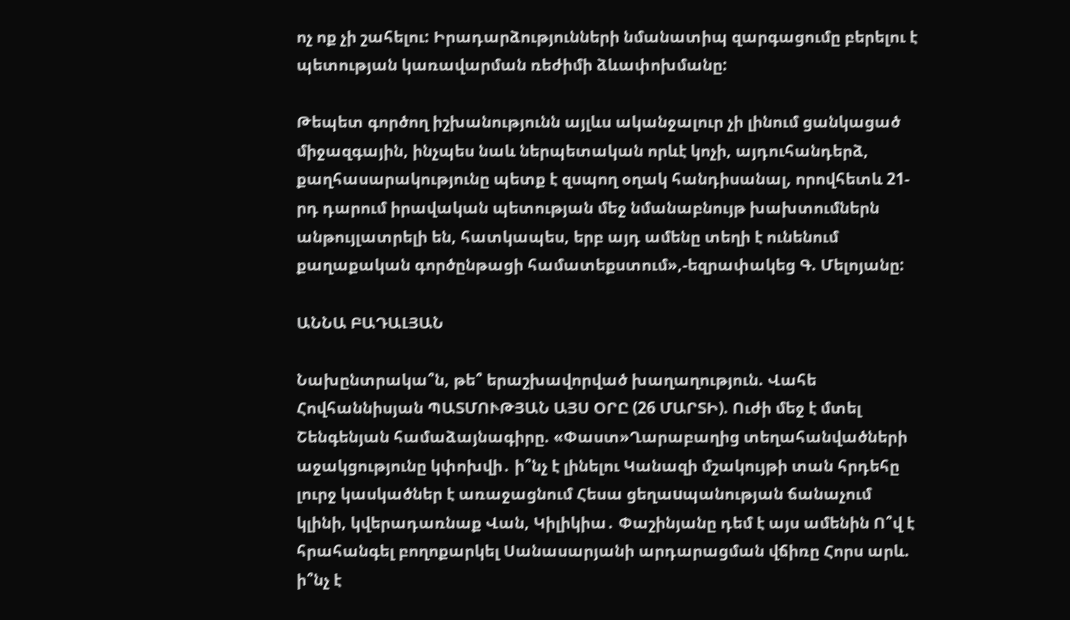ոչ ոք չի շահելու: Իրադարձությունների նմանատիպ զարգացումը բերելու է պետության կառավարման ռեժիմի ձևափոխմանը:

Թեպետ գործող իշխանությունն այլևս ականջալուր չի լինում ցանկացած միջազգային, ինչպես նաև ներպետական որևէ կոչի, այդուհանդերձ, քաղհասարակությունը պետք է զսպող օղակ հանդիսանալ, որովհետև 21-րդ դարում իրավական պետության մեջ նմանաբնույթ խախտումներն անթույլատրելի են, հատկապես, երբ այդ ամենը տեղի է ունենում քաղաքական գործընթացի համատեքստում»,-եզրափակեց Գ. Մելոյանը:

ԱՆՆԱ ԲԱԴԱԼՅԱՆ

Նախընտրակա՞ն, թե՞ երաշխավորված խաղաղություն. Վահե Հովհաննիսյան ՊԱՏՄՈՒԹՅԱՆ ԱՅՍ ՕՐԸ (26 ՄԱՐՏԻ). Ուժի մեջ է մտել Շենգենյան համաձայնագիրը. «Փաստ»Ղարաբաղից տեղահանվածների աջակցությունը կփոխվի․ ի՞նչ է լինելու Կանազի մշակույթի տան հրդեհը լուրջ կասկածներ է առաջացնում Հեսա ցեղաuպանության ճանաչում կլինի, կվերադառնաք Վան, Կիլիկիա․ Փաշինյանը դեմ է այս ամենին Ո՞վ է հրահանգել բողոքարկել Սանասարյանի արդարացման վճիռը Հորս արև. ի՞նչ է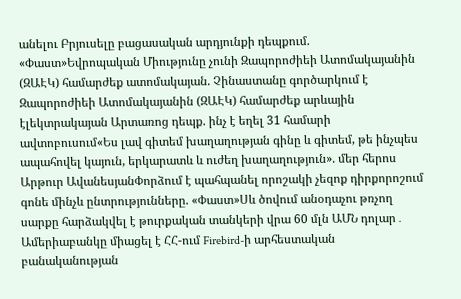անելու Բրյուսելը բացասական արդյունքի դեպքում. «Փաստ»Եվրոպական Միությունը չունի Զապորոժիեի Ատոմակայանին (ԶԱԷԿ) համարժեք ատոմակայան. Չինաստանը գործարկում է Զապորոժիեի Ատոմակայանին (ԶԱԷԿ) համարժեք արևային էլեկտրակայան Արտառոց դեպք. ինչ է եղել 31 համարի ավտոբուսում«Ես լավ գիտեմ խաղաղության գինը և գիտեմ, թե ինչպես ապահովել կայուն, երկարատև և ուժեղ խաղաղություն». մեր հերոս Արթուր ԱվանեսյանՓորձում է պահպանել որոշակի չեզոք դիրքորոշում գոնե մինչև ընտրությունները. «Փաստ»Սև ծովում անօդաչու թռչող սարքը հարձակվել է թուրքական տանկերի վրա 60 մլն ԱՄՆ դոլար․ Ամերիաբանկը միացել է ՀՀ-ում Firebird-ի արհեստական բանականության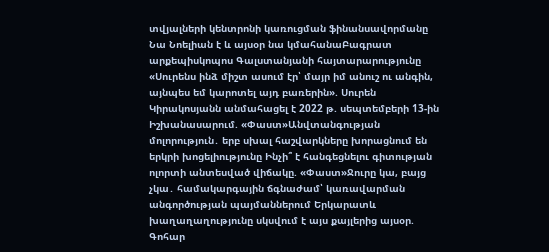տվյալների կենտրոնի կառուցման ֆինանսավորմանը Նա Նոելիան է և այսօր նա կմահանաԲագրատ արքեպիսկոպոս Գալստանյանի հայտարարությունը «Սուրենս ինձ միշտ ասում էր՝ մայր իմ անուշ ու անգին, այնպես եմ կարոտել այդ բառերին». Սուրեն Կիրակոսյանն անմահացել է 2022 թ. սեպտեմբերի 13-ին Իշխանասարում. «Փաստ»Անվտանգության մոլորություն․ երբ սխալ հաշվարկները խորացնում են երկրի խոցելիությունը Ինչի՞ է հանգեցնելու գիտության ոլորտի անտեսված վիճակը. «Փաստ»Ջուրը կա, բայց չկա․ համակարգային ճգնաժամ՝ կառավարման անգործության պայմաններում Երկարատև խաղաղաղությունը սկսվում է այս քայլերից այսօր. Գոհար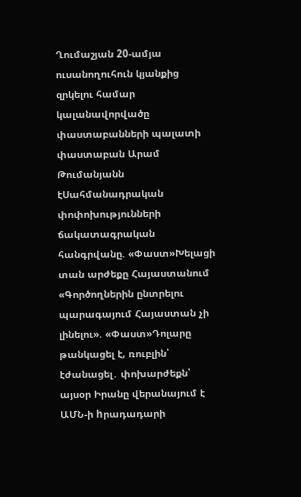Ղումաշյան 20-ամյա ուսանողուհուն կյանքից զրկելու համար կալանավորվածը փաստաբանների պալատի փաստաբան Արամ Թումանյանն էՍահմանադրական փոփոխությունների ճակատագրական հանգրվանը. «Փաստ»Խելացի տան արժեքը Հայաստանում «Գործողներին ընտրելու պարագայում Հայաստան չի լինելու». «Փաստ»Դոլարը թանկացել է, ռուբլին՝ էժանացել․ փոխարժեքն՝ այսօր Իրանը վերանայում է ԱՄՆ-ի hրադադարի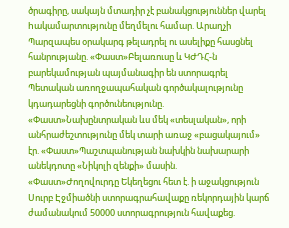ծրագիրը, սակայն մտադիր չէ բանակցություններ վարել hակամարտությունը մեղմելու համար. Արաղչի Պարզապես օրակարգ թելադրել ու ասելիքը հասցնել հանրությանը. «Փաստ»Բելառուսը և ԿԺԴՀ-ն բարեկամության պայմանագիր են ստորագրել Պետական առողջապահական գործակալությունը կդադարեցնի գործունեությունը. «Փաստ»Նախընտրական ևս մեկ «տեսլական», որի անհրաժեշտությունը մեկ տարի առաջ «բացակայում» էր. «Փաստ»Պաշտպանության նախկին նախարարի անեկդոտը «Նիկոլի զենքի» մասին. «Փաստ»Ժողովուրդը Եկեղեցու հետ է. ի աջակցություն Սուրբ Էջմիածնի ստորագրահավաքը ռեկորդային կարճ ժամանակում 50000 ստորագրություն հավաքեց.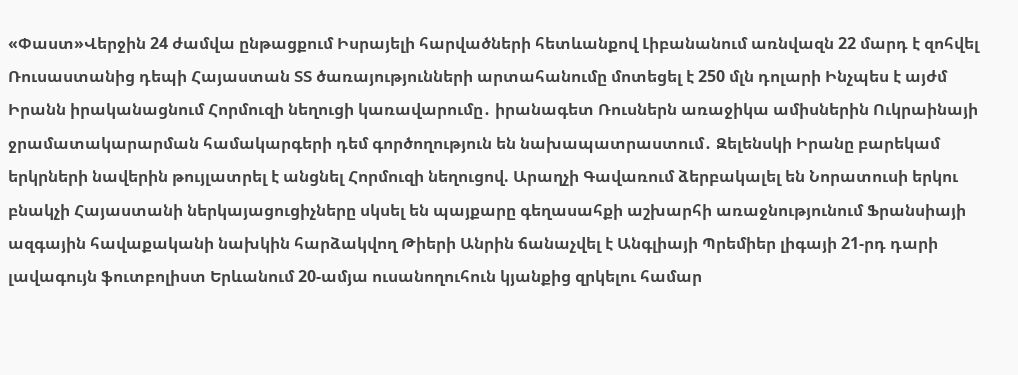«Փաստ»Վերջին 24 ժամվա ընթացքում Իսրայելի հարվածների հետևանքով Լիբանանում առնվազն 22 մարդ է զոհվել Ռուսաստանից դեպի Հայաստան ՏՏ ծառայությունների արտահանումը մոտեցել է 250 մլն դոլարի Ինչպես է այժմ Իրանն իրականացնում Հորմուզի նեղուցի կառավարումը․ իրանագետ Ռուսներն առաջիկա ամիսներին Ուկրաինայի ջրամատակարարման համակարգերի դեմ գործողություն են նախապատրաստում․ Զելենսկի Իրանը բարեկամ երկրների նավերին թույլատրել է անցնել Հորմուզի նեղուցով. Արաղչի Գավառում ձերբակալել են Նորատուսի երկու բնակչի Հայաստանի ներկայացուցիչները սկսել են պայքարը գեղասահքի աշխարհի առաջնությունում Ֆրանսիայի ազգային հավաքականի նախկին հարձակվող Թիերի Անրին ճանաչվել է Անգլիայի Պրեմիեր լիգայի 21-րդ դարի լավագույն ֆուտբոլիստ Երևանում 20-ամյա ուսանողուհուն կյանքից զրկելու համար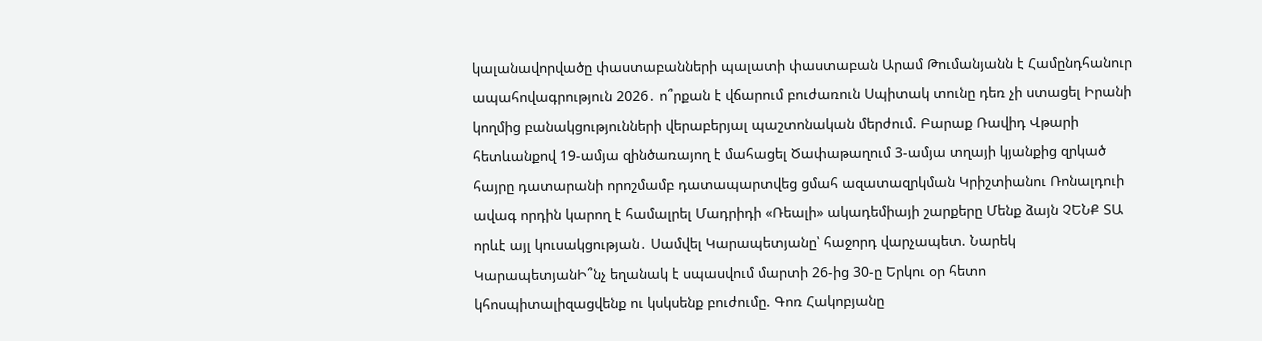կալանավորվածը փաստաբանների պալատի փաստաբան Արամ Թումանյանն է Համընդհանուր ապահովագրություն 2026․ ո՞րքան է վճարում բուժառուն Սպիտակ տունը դեռ չի ստացել Իրանի կողմից բանակցությունների վերաբերյալ պաշտոնական մերժում. Բարաք Ռավիդ Վթարի հետևանքով 19-ամյա զինծառայող է մահացել Ծափաթաղում 3-ամյա տղայի կյանքից զրկած հայրը դատարանի որոշմամբ դատապարտվեց ցմահ ազատազրկման Կրիշտիանու Ռոնալդուի ավագ որդին կարող է համալրել Մադրիդի «Ռեալի» ակադեմիայի շարքերը Մենք ձայն ՉԵՆՔ ՏԱ որևէ այլ կուսակցության․ Սամվել Կարապետյանը՝ հաջորդ վարչապետ. Նարեկ ԿարապետյանԻ՞նչ եղանակ է սպասվում մարտի 26-ից 30-ը Երկու օր հետո կհոսպիտալիզացվենք ու կսկսենք բուժումը. Գոռ Հակոբյանը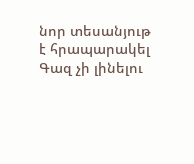նոր տեսանյութ է հրապարակել Գազ չի լինելու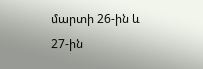մարտի 26-ին և 27-ին